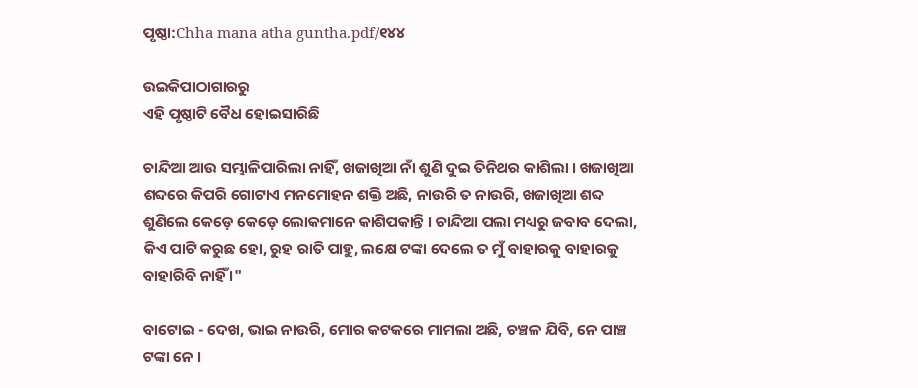ପୃଷ୍ଠା:Chha mana atha guntha.pdf/୧୪୪

ଉଇକିପାଠାଗାର‌ରୁ
ଏହି ପୃଷ୍ଠାଟି ବୈଧ ହୋଇସାରିଛି

ଚାନ୍ଦିଆ ଆଉ ସମ୍ଭାଳିପାରିଲା ନାହିଁ, ଖଜାଖିଆ ନାଁ ଶୁଣି ଦୁଇ ତିନିଥର କାଶିଲା । ଖଜାଖିଆ ଶବ୍ଦରେ କିପରି ଗୋଟାଏ ମନମୋହନ ଶକ୍ତି ଅଛି, ନାଉରି ତ ନାଉରି, ଖଜାଖିଆ ଶବ୍ଦ ଶୁଣିଲେ କେଡ଼େ କେଡ଼େ ଲୋକମାନେ କାଶିପକାନ୍ତି । ଚାନ୍ଦିଆ ପଲା ମଧ୍ୟରୁ ଜବାବ ଦେଲା, କିଏ ପାଟି କରୁଛ ହୋ, ରୁହ ରାତି ପାହୁ, ଲକ୍ଷେ ଟଙ୍କା ଦେଲେ ତ ମୁଁ ବାହାରକୁ ବାହାରକୁ ବାହାରିବି ନାହିଁ ।"

ବାଟୋଇ - ଦେଖ, ଭାଇ ନାଉରି, ମୋର କଟକରେ ମାମଲା ଅଛି, ଚଞ୍ଚଳ ଯିବି, ନେ ପାଞ୍ଚ ଟଙ୍କା ନେ ।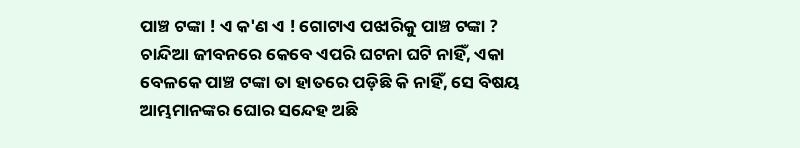ପାଞ୍ଚ ଟଙ୍କା ! ଏ କ'ଣ ଏ ! ଗୋଟାଏ ପଝାରିକୁ ପାଞ୍ଚ ଟଙ୍କା ? ଚାନ୍ଦିଆ ଜୀବନରେ କେବେ ଏପରି ଘଟନା ଘଟି ନାହିଁ, ଏକା ବେଳକେ ପାଞ୍ଚ ଟଙ୍କା ତା ହାତରେ ପଡ଼ିଛି କି ନାହିଁ, ସେ ବିଷୟ ଆମ୍ଭମାନଙ୍କର ଘୋର ସନ୍ଦେହ ଅଛି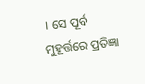। ସେ ପୂର୍ବ ମୁହୂର୍ତ୍ତରେ ପ୍ରତିଜ୍ଞା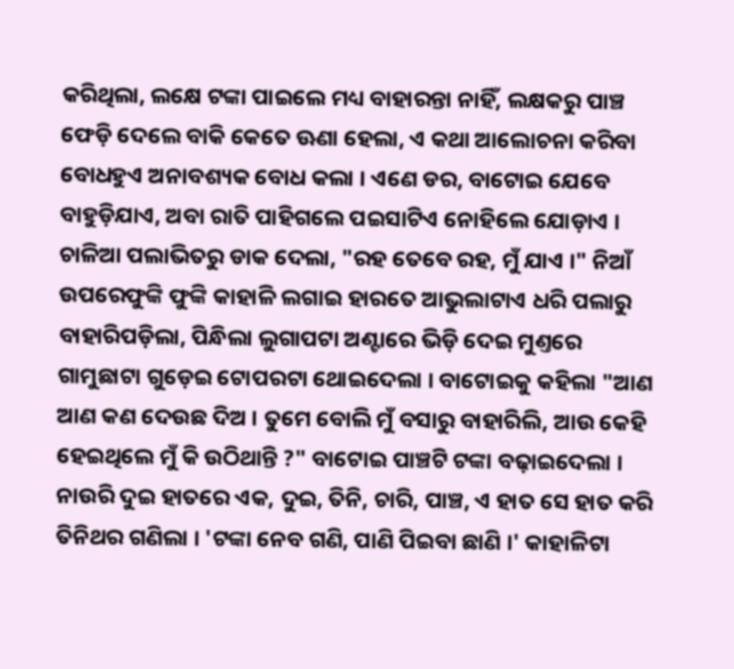କରିଥିଲା, ଲକ୍ଷେ ଟଙ୍କା ପାଇଲେ ମଧ୍ୟ ବାହାରନ୍ତା ନାହିଁ, ଲକ୍ଷକରୁ ପାଞ୍ଚ ଫେଡ଼ି ଦେଲେ ବାକି କେତେ ଊଣା ହେଲା, ଏ କଥା ଆଲୋଚନା କରିବା ବୋଧହୁଏ ଅନାବଶ୍ୟକ ବୋଧ କଲା । ଏଣେ ଡର, ବାଟୋଇ ଯେବେ ବାହୁଡ଼ିଯାଏ, ଅବା ରାତି ପାହିଗଲେ ପଇସାଟିଏ ନୋହିଲେ ଯୋଡ଼ାଏ । ଚାଳିଆ ପଲାଭିତରୁ ଡାକ ଦେଲା, "ରହ ତେବେ ରହ, ମୁଁ ଯାଏ ।" ନିଆଁ ଉପରେଫୁଙ୍କି ଫୁଙ୍କି କାହାଳି ଲଗାଇ ହାରତେ ଆଭୁଲାଟାଏ ଧରି ପଲାରୁ ବାହାରିପଡ଼ିଲା, ପିନ୍ଧିଲା ଲୁଗାପଟା ଅଣ୍ଟାରେ ଭିଡ଼ି ଦେଇ ମୁଣ୍ତରେ ଗାମୁଛାଟା ଗୁଡ଼େଇ ଟୋପରଟା ଥୋଇଦେଲା । ବାଟୋଇକୁ କହିଲା "ଆଣ ଆଣ କଣ ଦେଉଛ ଦିଅ । ତୁମେ ବୋଲି ମୁଁ ବସାରୁ ବାହାରିଲି, ଆଉ କେହି ହେଇଥିଲେ ମୁଁ କି ଉଠିଥାନ୍ତି ?" ବାଟୋଇ ପାଞ୍ଚଟି ଟଙ୍କା ବଢ଼ାଇଦେଲା । ନାଉରି ଦୁଇ ହାତରେ ଏକ, ଦୁଇ, ତିନି, ଚାରି, ପାଞ୍ଚ, ଏ ହାତ ସେ ହାତ କରି ତିନିଥର ଗଣିଲା । 'ଟଙ୍କା ନେବ ଗଣି, ପାଣି ପିଇବା ଛାଣି ।' କାହାଳିଟା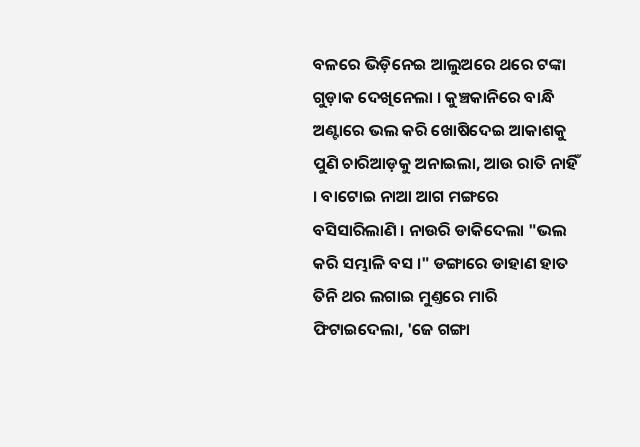ବଳରେ ଭିଡ଼ିନେଇ ଆଲୁଅରେ ଥରେ ଟଙ୍କା ଗୁଡ଼ାକ ଦେଖିନେଲା । କୁଞ୍ଚକାନିରେ ବାନ୍ଧି ଅଣ୍ଟାରେ ଭଲ କରି ଖୋଷିଦେଇ ଆକାଶକୁ ପୁଣି ଚାରିଆଡ଼କୁ ଅନାଇଲା, ଆଉ ରାତି ନାହିଁ । ବାଟୋଇ ନାଆ ଆଗ ମଙ୍ଗରେ ବସିସାରିଲାଣି । ନାଉରି ଡାକିଦେଲା "ଭଲ କରି ସମ୍ଭାଳି ବସ ।" ଡଙ୍ଗାରେ ଡାହାଣ ହାତ ତିନି ଥର ଲଗାଇ ମୁଣ୍ତରେ ମାରି ଫିଟାଇଦେଲା, 'ଜେ ଗଙ୍ଗା